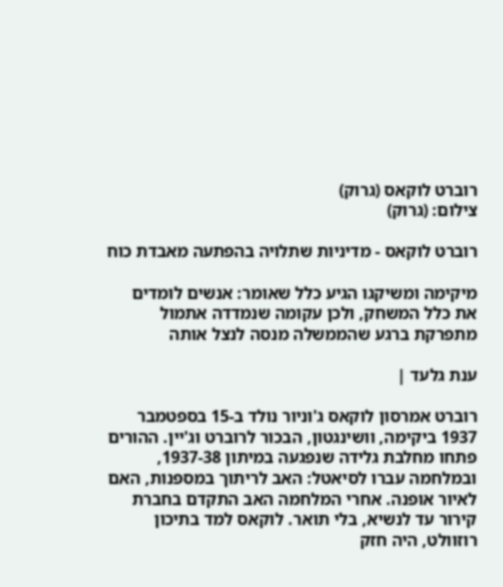רוברט לוקאס (גרוק)
צילום: (גרוק)

רוברט לוקאס - מדיניות שתלויה בהפתעה מאבדת כוח

מיקימה ומשיקגו הגיע כלל שאומר: אנשים לומדים את כלל המשחק, ולכן עקומה שנמדדה אתמול מתפרקת ברגע שהממשלה מנסה לנצל אותה

ענת גלעד |

רוברט אמרסון לוקאס ג'וניור נולד ב-15 בספטמבר 1937 ביקימה, וושינגטון, הבכור לרוברט וג'יין. ההורים פתחו מחלבת גלידה שנפגעה במיתון 1937-38, ובמלחמה עברו לסיאטל: האב לריתוך במספנות, האם לאיור אופנה. אחרי המלחמה האב התקדם בחברת קירור עד לנשיא, בלי תואר. לוקאס למד בתיכון רוזוולט, היה חזק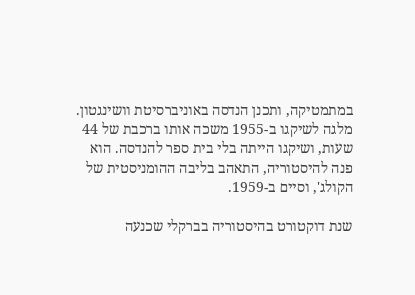במתמטיקה, ותכנן הנדסה באוניברסיטת וושינגטון. מלגה לשיקגו ב-1955 משכה אותו ברכבת של 44 שעות, ושיקגו הייתה בלי בית ספר להנדסה. הוא פנה להיסטוריה, התאהב בליבה ההומניסטית של הקולג', וסיים ב-1959.

שנת דוקטורט בהיסטוריה בברקלי שכנעה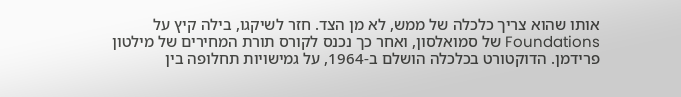אותו שהוא צריך כלכלה של ממש, לא מן הצד. חזר לשיקגו, בילה קיץ על Foundations של סמואלסון, ואחר כך נכנס לקורס תורת המחירים של מילטון פרידמן. הדוקטורט בכלכלה הושלם ב-1964, על גמישויות תחלופה בין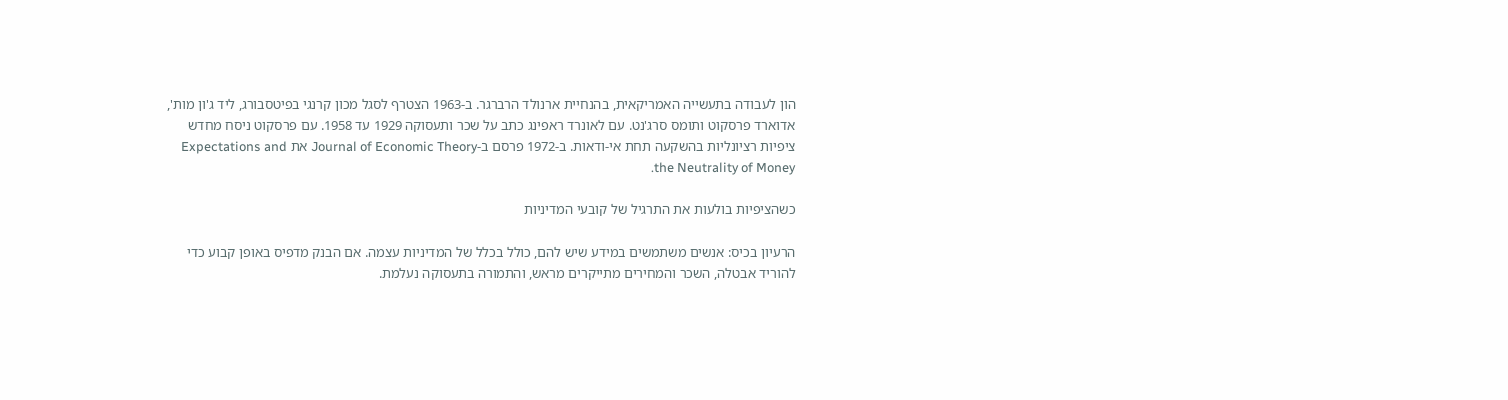הון לעבודה בתעשייה האמריקאית, בהנחיית ארנולד הרברגר. ב-1963 הצטרף לסגל מכון קרנגי בפיטסבורג, ליד ג'ון מות', אדוארד פרסקוט ותומס סרג'נט. עם לאונרד ראפינג כתב על שכר ותעסוקה 1929 עד 1958. עם פרסקוט ניסח מחדש ציפיות רציונליות בהשקעה תחת אי-ודאות. ב-1972 פרסם ב-Journal of Economic Theory את Expectations and the Neutrality of Money.

כשהציפיות בולעות את התרגיל של קובעי המדיניות

הרעיון בכיס: אנשים משתמשים במידע שיש להם, כולל בכלל של המדיניות עצמה. אם הבנק מדפיס באופן קבוע כדי להוריד אבטלה, השכר והמחירים מתייקרים מראש, והתמורה בתעסוקה נעלמת.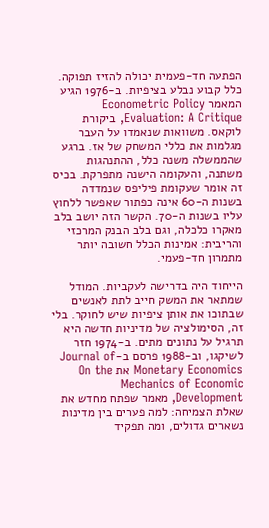הפתעה חד-פעמית יכולה להזיז תפוקה. כלל קבוע נבלע בציפיות. ב-1976 הגיע המאמר Econometric Policy Evaluation: A Critique, ביקורת לוקאס. משוואות שנאמדו על העבר מגלמות את כללי המשחק של אז. ברגע שהממשלה משנה כלל, ההתנהגות משתנה, והעקומה הישנה מתפרקת. בכיס זה אומר שעקומת פיליפס שנמדדה בשנות ה-60 אינה כפתור שאפשר ללחוץ עליו בשנות ה-70. הקשר הזה יושב בלב מאקרו כלכלה, וגם בלב הבנק המרכזי והריבית: אמינות הכלל חשובה יותר מתמרון חד-פעמי.

הייחוד היה בדרישה לעקביות. המודל שמתאר את המשק חייב לתת לאנשים שבתוכו את אותן ציפיות שיש לחוקר. בלי זה, הסימולציה של מדיניות חדשה היא תרגיל על נתונים מתים. ב-1974 חזר לשיקגו, וב-1988 פרסם ב-Journal of Monetary Economics את On the Mechanics of Economic Development, מאמר שפתח מחדש את שאלת הצמיחה: למה פערים בין מדינות נשארים גדולים, ומה תפקיד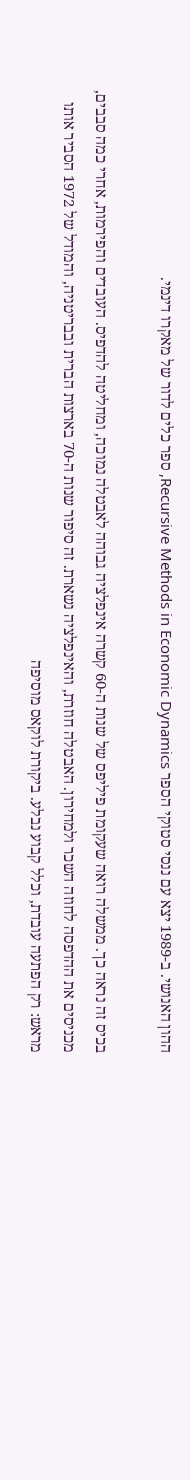ההון האנושי. ב-1989 יצא עם ננסי סטוקי הספר Recursive Methods in Economic Dynamics, ספר כלים לדור של מאקרו דינמי.

בכיס זה נראה כך. ממשלה רואה שעקומת פיליפס של שנות ה-60 קשרה אינפלציה גבוהה לאבטלה נמוכה, ומחליטה להדפיס. העובדים והפירמות, אחרי כמה סבבים, מכניסים את ההדפסה לחוזה השכר ולמחירון. האבטלה חוזרת, והאינפלציה נשארת. זה סיפור שנות ה-70 בארצות הברית ובבריטניה, והמודל של 1972 הסביר אותו מראש: רק הפתעה עובדת, וכלל קבוע נבלע. ביקורת לוקאס מוסיפה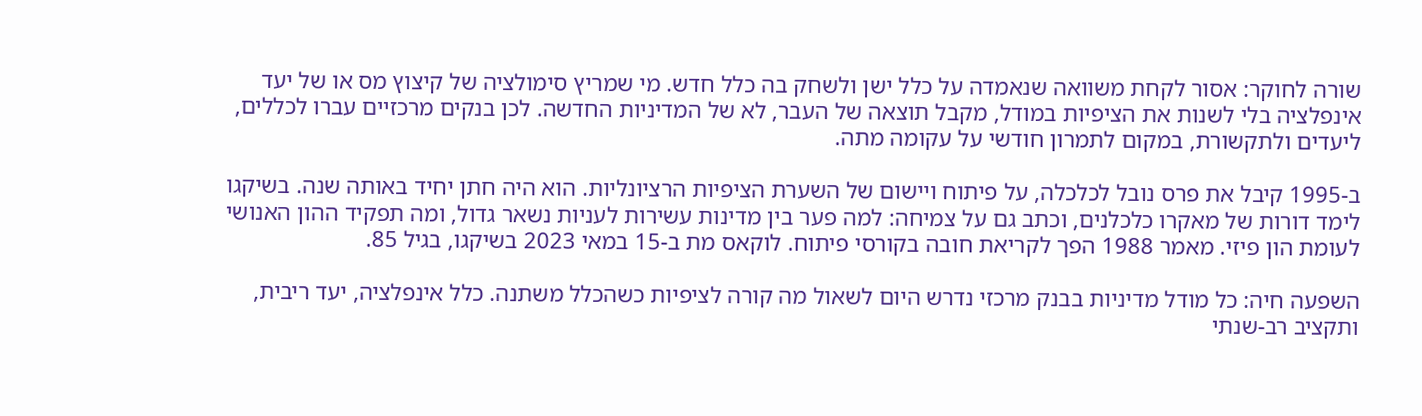שורה לחוקר: אסור לקחת משוואה שנאמדה על כלל ישן ולשחק בה כלל חדש. מי שמריץ סימולציה של קיצוץ מס או של יעד אינפלציה בלי לשנות את הציפיות במודל, מקבל תוצאה של העבר, לא של המדיניות החדשה. לכן בנקים מרכזיים עברו לכללים, ליעדים ולתקשורת, במקום לתמרון חודשי על עקומה מתה.

ב-1995 קיבל את פרס נובל לכלכלה, על פיתוח ויישום של השערת הציפיות הרציונליות. הוא היה חתן יחיד באותה שנה. בשיקגו לימד דורות של מאקרו כלכלנים, וכתב גם על צמיחה: למה פער בין מדינות עשירות לעניות נשאר גדול, ומה תפקיד ההון האנושי לעומת הון פיזי. מאמר 1988 הפך לקריאת חובה בקורסי פיתוח. לוקאס מת ב-15 במאי 2023 בשיקגו, בגיל 85.

השפעה חיה: כל מודל מדיניות בבנק מרכזי נדרש היום לשאול מה קורה לציפיות כשהכלל משתנה. כלל אינפלציה, יעד ריבית, ותקציב רב-שנתי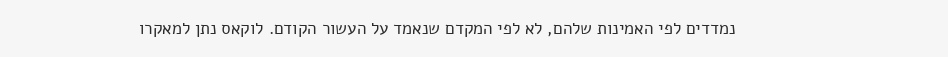נמדדים לפי האמינות שלהם, לא לפי המקדם שנאמד על העשור הקודם. לוקאס נתן למאקרו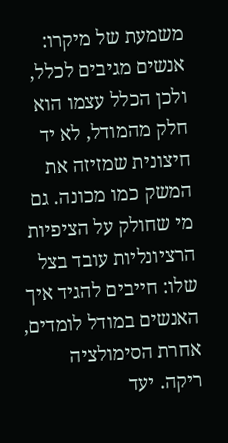משמעת של מיקרו: אנשים מגיבים לכלל, ולכן הכלל עצמו הוא חלק מהמודל, לא יד חיצונית שמזיזה את המשק כמו מכונה. גם מי שחולק על הציפיות הרציונליות עובד בצל שלו: חייבים להגיד איך האנשים במודל לומדים, אחרת הסימולציה ריקה. יעד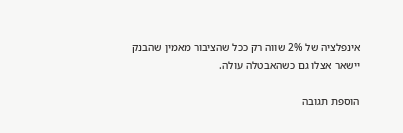אינפלציה של 2% שווה רק ככל שהציבור מאמין שהבנק יישאר אצלו גם כשהאבטלה עולה.

הוספת תגובה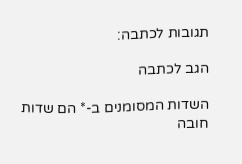תגובות לכתבה:

הגב לכתבה

השדות המסומנים ב-* הם שדות חובה